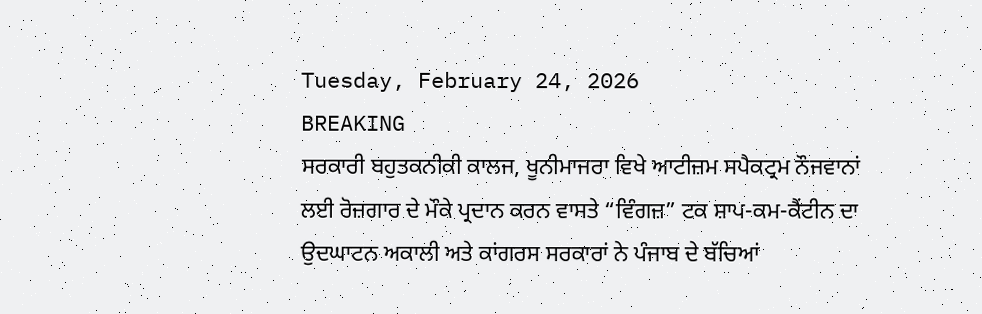Tuesday, February 24, 2026
BREAKING
ਸਰਕਾਰੀ ਬਹੁਤਕਨੀਕੀ ਕਾਲਜ, ਖੂਨੀਮਾਜਰਾ ਵਿਖੇ ਆਟੀਜ਼ਮ ਸਪੈਕਟ੍ਰਮ ਨੌਜਵਾਨਾਂ ਲਈ ਰੋਜ਼ਗਾਰ ਦੇ ਮੌਕੇ ਪ੍ਰਦਾਨ ਕਰਨ ਵਾਸਤੇ “ਵਿੰਗਜ਼” ਟਕ ਸ਼ਾਪ-ਕਮ-ਕੈਂਟੀਨ ਦਾ ਉਦਘਾਟਨ ਅਕਾਲੀ ਅਤੇ ਕਾਂਗਰਸ ਸਰਕਾਰਾਂ ਨੇ ਪੰਜਾਬ ਦੇ ਬੱਚਿਆਂ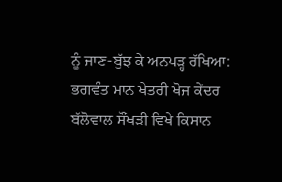ਨੂੰ ਜਾਣ-ਬੁੱਝ ਕੇ ਅਨਪੜ੍ਹ ਰੱਖਿਆ: ਭਗਵੰਤ ਮਾਨ ਖੇਤਰੀ ਖੋਜ ਕੇਂਦਰ ਬੱਲੋਵਾਲ ਸੌਂਖੜੀ ਵਿਖੇ ਕਿਸਾਨ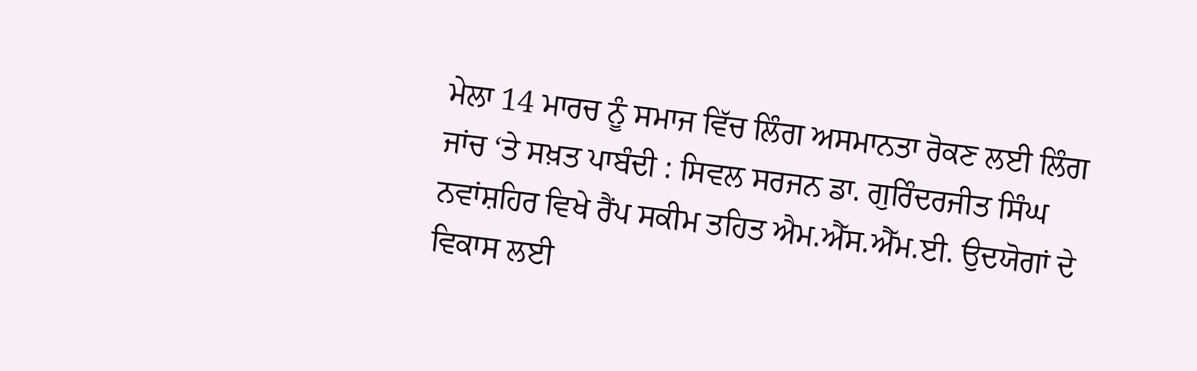ਮੇਲਾ 14 ਮਾਰਚ ਨੂੰ ਸਮਾਜ ਵਿੱਚ ਲਿੰਗ ਅਸਮਾਨਤਾ ਰੋਕਣ ਲਈ ਲਿੰਗ ਜਾਂਚ ‘ਤੇ ਸਖ਼ਤ ਪਾਬੰਦੀ : ਸਿਵਲ ਸਰਜਨ ਡਾ. ਗੁਰਿੰਦਰਜੀਤ ਸਿੰਘ ਨਵਾਂਸ਼ਹਿਰ ਵਿਖੇ ਰੈਂਪ ਸਕੀਮ ਤਹਿਤ ਐਮ.ਐੱਸ.ਐੱਮ.ਈ. ਉਦਯੋਗਾਂ ਦੇ ਵਿਕਾਸ ਲਈ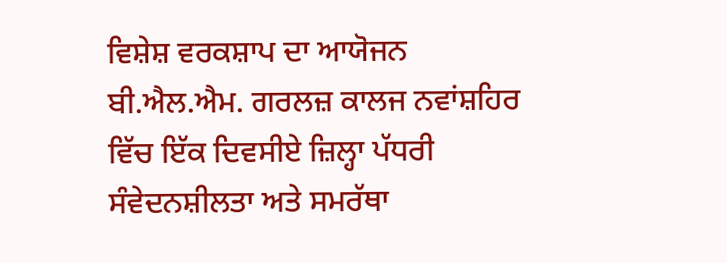ਵਿਸ਼ੇਸ਼ ਵਰਕਸ਼ਾਪ ਦਾ ਆਯੋਜਨ  ਬੀ.ਐਲ.ਐਮ. ਗਰਲਜ਼ ਕਾਲਜ ਨਵਾਂਸ਼ਹਿਰ ਵਿੱਚ ਇੱਕ ਦਿਵਸੀਏ ਜ਼ਿਲ੍ਹਾ ਪੱਧਰੀ ਸੰਵੇਦਨਸ਼ੀਲਤਾ ਅਤੇ ਸਮਰੱਥਾ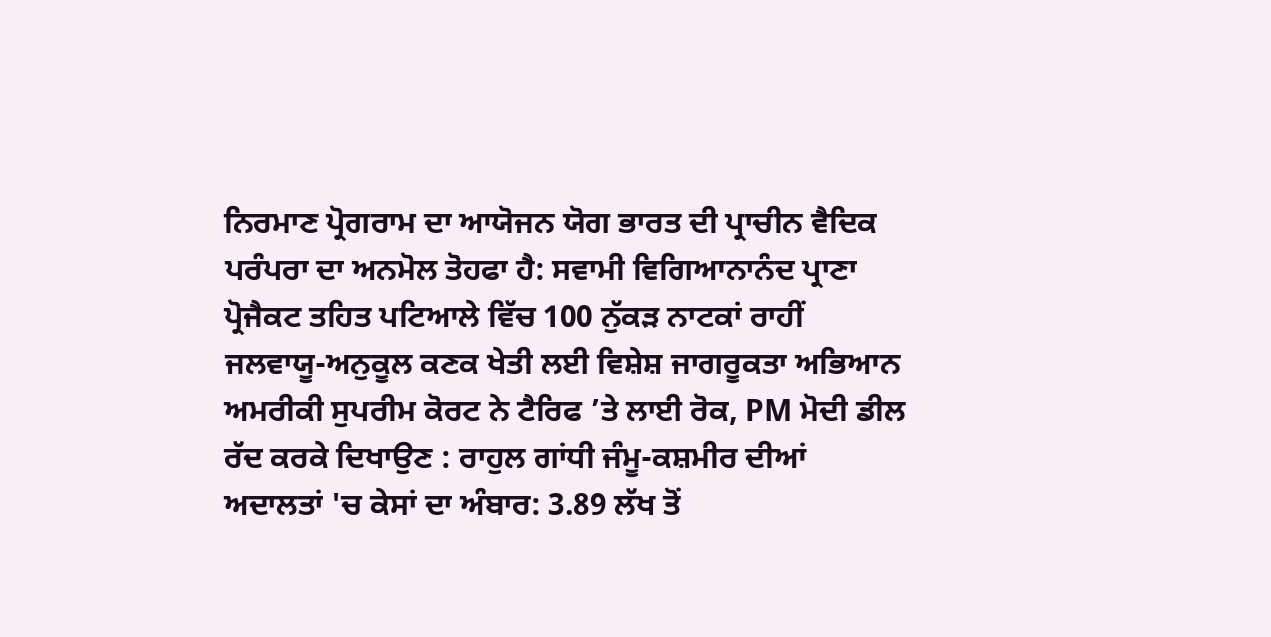ਨਿਰਮਾਣ ਪ੍ਰੋਗਰਾਮ ਦਾ ਆਯੋਜਨ ਯੋਗ ਭਾਰਤ ਦੀ ਪ੍ਰਾਚੀਨ ਵੈਦਿਕ ਪਰੰਪਰਾ ਦਾ ਅਨਮੋਲ ਤੋਹਫਾ ਹੈ: ਸਵਾਮੀ ਵਿਗਿਆਨਾਨੰਦ ਪ੍ਰਾਣਾ ਪ੍ਰੋਜੈਕਟ ਤਹਿਤ ਪਟਿਆਲੇ ਵਿੱਚ 100 ਨੁੱਕੜ ਨਾਟਕਾਂ ਰਾਹੀਂ ਜਲਵਾਯੂ-ਅਨੁਕੂਲ ਕਣਕ ਖੇਤੀ ਲਈ ਵਿਸ਼ੇਸ਼ ਜਾਗਰੂਕਤਾ ਅਭਿਆਨ ਅਮਰੀਕੀ ਸੁਪਰੀਮ ਕੋਰਟ ਨੇ ਟੈਰਿਫ ’ਤੇ ਲਾਈ ਰੋਕ, PM ਮੋਦੀ ਡੀਲ ਰੱਦ ਕਰਕੇ ਦਿਖਾਉਣ : ਰਾਹੁਲ ਗਾਂਧੀ ਜੰਮੂ-ਕਸ਼ਮੀਰ ਦੀਆਂ ਅਦਾਲਤਾਂ 'ਚ ਕੇਸਾਂ ਦਾ ਅੰਬਾਰ: 3.89 ਲੱਖ ਤੋਂ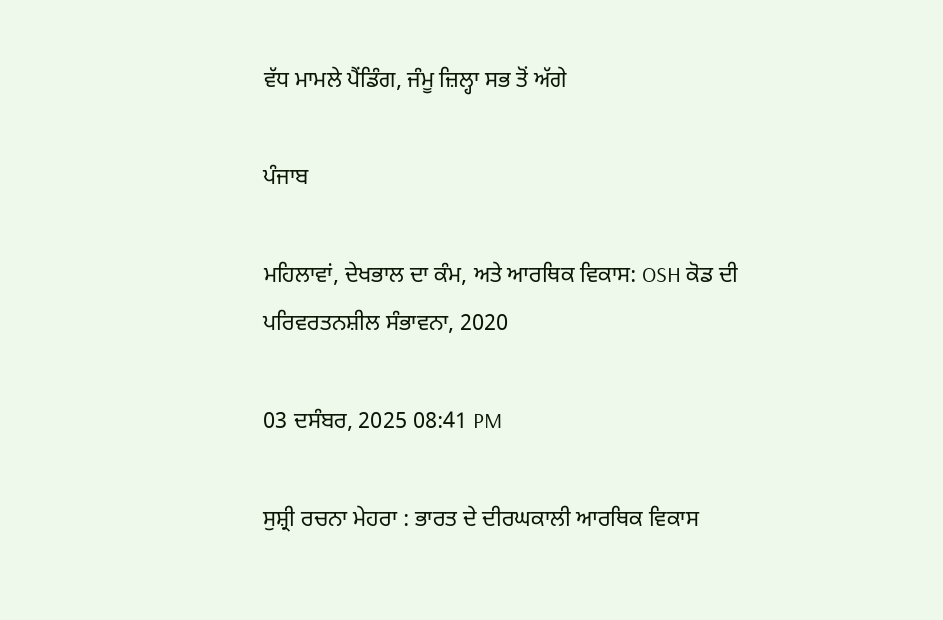ਵੱਧ ਮਾਮਲੇ ਪੈਂਡਿੰਗ, ਜੰਮੂ ਜ਼ਿਲ੍ਹਾ ਸਭ ਤੋਂ ਅੱਗੇ

ਪੰਜਾਬ

ਮਹਿਲਾਵਾਂ, ਦੇਖਭਾਲ ਦਾ ਕੰਮ, ਅਤੇ ਆਰਥਿਕ ਵਿਕਾਸ: OSH ਕੋਡ ਦੀ ਪਰਿਵਰਤਨਸ਼ੀਲ ਸੰਭਾਵਨਾ, 2020

03 ਦਸੰਬਰ, 2025 08:41 PM

ਸੁਸ਼੍ਰੀ ਰਚਨਾ ਮੇਹਰਾ : ਭਾਰਤ ਦੇ ਦੀਰਘਕਾਲੀ ਆਰਥਿਕ ਵਿਕਾਸ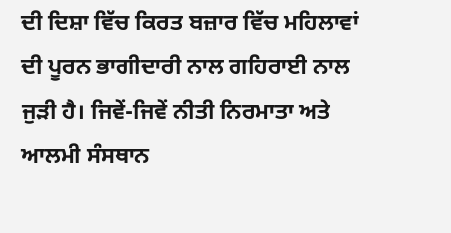ਦੀ ਦਿਸ਼ਾ ਵਿੱਚ ਕਿਰਤ ਬਜ਼ਾਰ ਵਿੱਚ ਮਹਿਲਾਵਾਂ ਦੀ ਪੂਰਨ ਭਾਗੀਦਾਰੀ ਨਾਲ ਗਹਿਰਾਈ ਨਾਲ ਜੁੜੀ ਹੈ। ਜਿਵੇਂ-ਜਿਵੇਂ ਨੀਤੀ ਨਿਰਮਾਤਾ ਅਤੇ ਆਲਮੀ ਸੰਸਥਾਨ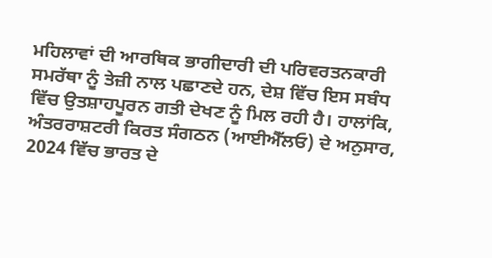ਮਹਿਲਾਵਾਂ ਦੀ ਆਰਥਿਕ ਭਾਗੀਦਾਰੀ ਦੀ ਪਰਿਵਰਤਨਕਾਰੀ ਸਮਰੱਥਾ ਨੂੰ ਤੇਜ਼ੀ ਨਾਲ ਪਛਾਣਦੇ ਹਨ, ਦੇਸ਼ ਵਿੱਚ ਇਸ ਸਬੰਧ ਵਿੱਚ ਉਤਸ਼ਾਹਪੂਰਨ ਗਤੀ ਦੇਖਣ ਨੂੰ ਮਿਲ ਰਹੀ ਹੈ। ਹਾਲਾਂਕਿ, ਅੰਤਰਰਾਸ਼ਟਰੀ ਕਿਰਤ ਸੰਗਠਨ (ਆਈਐੱਲਓ) ਦੇ ਅਨੁਸਾਰ, 2024 ਵਿੱਚ ਭਾਰਤ ਦੇ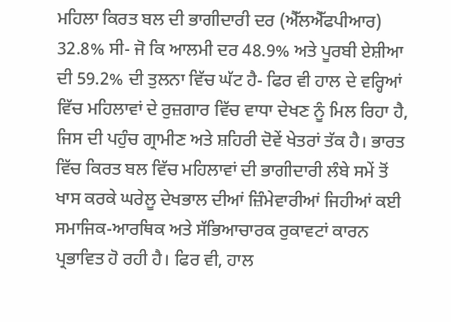ਮਹਿਲਾ ਕਿਰਤ ਬਲ ਦੀ ਭਾਗੀਦਾਰੀ ਦਰ (ਐੱਲਐੱਫਪੀਆਰ) 32.8% ਸੀ- ਜੋ ਕਿ ਆਲਮੀ ਦਰ 48.9% ਅਤੇ ਪੂਰਬੀ ਏਸ਼ੀਆ ਦੀ 59.2% ਦੀ ਤੁਲਨਾ ਵਿੱਚ ਘੱਟ ਹੈ- ਫਿਰ ਵੀ ਹਾਲ ਦੇ ਵਰ੍ਹਿਆਂ ਵਿੱਚ ਮਹਿਲਾਵਾਂ ਦੇ ਰੁਜ਼ਗਾਰ ਵਿੱਚ ਵਾਧਾ ਦੇਖਣ ਨੂੰ ਮਿਲ ਰਿਹਾ ਹੈ, ਜਿਸ ਦੀ ਪਹੁੰਚ ਗ੍ਰਾਮੀਣ ਅਤੇ ਸ਼ਹਿਰੀ ਦੋਵੇਂ ਖੇਤਰਾਂ ਤੱਕ ਹੈ। ਭਾਰਤ ਵਿੱਚ ਕਿਰਤ ਬਲ ਵਿੱਚ ਮਹਿਲਾਵਾਂ ਦੀ ਭਾਗੀਦਾਰੀ ਲੰਬੇ ਸਮੇਂ ਤੋਂ ਖਾਸ ਕਰਕੇ ਘਰੇਲੂ ਦੇਖਭਾਲ ਦੀਆਂ ਜ਼ਿੰਮੇਵਾਰੀਆਂ ਜਿਹੀਆਂ ਕਈ ਸਮਾਜਿਕ-ਆਰਥਿਕ ਅਤੇ ਸੱਭਿਆਚਾਰਕ ਰੁਕਾਵਟਾਂ ਕਾਰਨ ਪ੍ਰਭਾਵਿਤ ਹੋ ਰਹੀ ਹੈ। ਫਿਰ ਵੀ, ਹਾਲ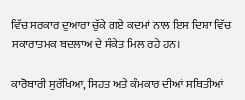ਵਿੱਚ ਸਰਕਾਰ ਦੁਆਰਾ ਚੁੱਕੇ ਗਏ ਕਦਮਾਂ ਨਾਲ ਇਸ ਦਿਸ਼ਾ ਵਿੱਚ ਸਕਾਰਾਤਮਕ ਬਦਲਾਅ ਦੇ ਸੰਕੇਤ ਮਿਲ ਰਹੇ ਹਨ।

ਕਾਰੋਬਾਰੀ ਸੁਰੱਖਿਆ, ਸਿਹਤ ਅਤੇ ਕੰਮਕਾਰ ਦੀਆਂ ਸਥਿਤੀਆਂ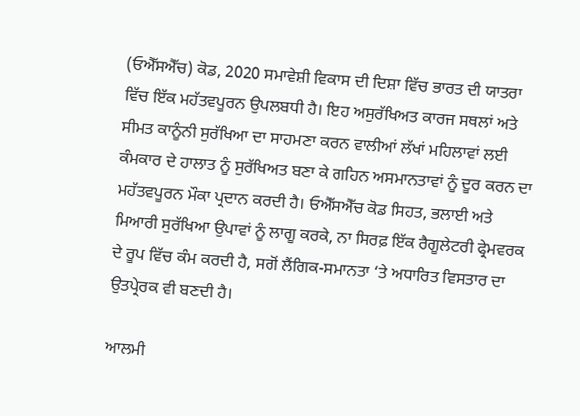(ਓਐੱਸਐੱਚ) ਕੋਡ, 2020 ਸਮਾਵੇਸ਼ੀ ਵਿਕਾਸ ਦੀ ਦਿਸ਼ਾ ਵਿੱਚ ਭਾਰਤ ਦੀ ਯਾਤਰਾ ਵਿੱਚ ਇੱਕ ਮਹੱਤਵਪੂਰਨ ਉਪਲਬਧੀ ਹੈ। ਇਹ ਅਸੁਰੱਖਿਅਤ ਕਾਰਜ ਸਥਲਾਂ ਅਤੇ ਸੀਮਤ ਕਾਨੂੰਨੀ ਸੁਰੱਖਿਆ ਦਾ ਸਾਹਮਣਾ ਕਰਨ ਵਾਲੀਆਂ ਲੱਖਾਂ ਮਹਿਲਾਵਾਂ ਲਈ ਕੰਮਕਾਰ ਦੇ ਹਾਲਾਤ ਨੂੰ ਸੁਰੱਖਿਅਤ ਬਣਾ ਕੇ ਗਹਿਨ ਅਸਮਾਨਤਾਵਾਂ ਨੂੰ ਦੂਰ ਕਰਨ ਦਾ ਮਹੱਤਵਪੂਰਨ ਮੌਕਾ ਪ੍ਰਦਾਨ ਕਰਦੀ ਹੈ। ਓਐੱਸਐੱਚ ਕੋਡ ਸਿਹਤ, ਭਲਾਈ ਅਤੇ ਮਿਆਰੀ ਸੁਰੱਖਿਆ ਉਪਾਵਾਂ ਨੂੰ ਲਾਗੂ ਕਰਕੇ, ਨਾ ਸਿਰਫ਼ ਇੱਕ ਰੈਗੂਲੇਟਰੀ ਫ੍ਰੇਮਵਰਕ ਦੇ ਰੂਪ ਵਿੱਚ ਕੰਮ ਕਰਦੀ ਹੈ, ਸਗੋਂ ਲੈਂਗਿਕ-ਸਮਾਨਤਾ ‘ਤੇ ਅਧਾਰਿਤ ਵਿਸਤਾਰ ਦਾ ਉਤਪ੍ਰੇਰਕ ਵੀ ਬਣਦੀ ਹੈ।

ਆਲਮੀ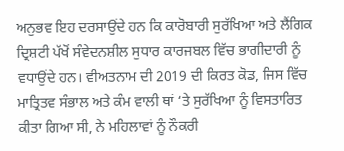ਅਨੁਭਵ ਇਹ ਦਰਸਾਉਂਦੇ ਹਨ ਕਿ ਕਾਰੋਬਾਰੀ ਸੁਰੱਖਿਆ ਅਤੇ ਲੈਂਗਿਕ ਦ੍ਰਿਸ਼ਟੀ ਪੱਖੋਂ ਸੰਵੇਦਨਸ਼ੀਲ ਸੁਧਾਰ ਕਾਰਜਬਲ ਵਿੱਚ ਭਾਗੀਦਾਰੀ ਨੂੰ ਵਧਾਉਂਦੇ ਹਨ। ਵੀਅਤਨਾਮ ਦੀ 2019 ਦੀ ਕਿਰਤ ਕੋਡ, ਜਿਸ ਵਿੱਚ ਮਾਤ੍ਰਿਤਵ ਸੰਭਾਲ ਅਤੇ ਕੰਮ ਵਾਲੀ ਥਾਂ ‘ਤੇ ਸੁਰੱਖਿਆ ਨੂੰ ਵਿਸਤਾਰਿਤ ਕੀਤਾ ਗਿਆ ਸੀ, ਨੇ ਮਹਿਲਾਵਾਂ ਨੂੰ ਨੌਕਰੀ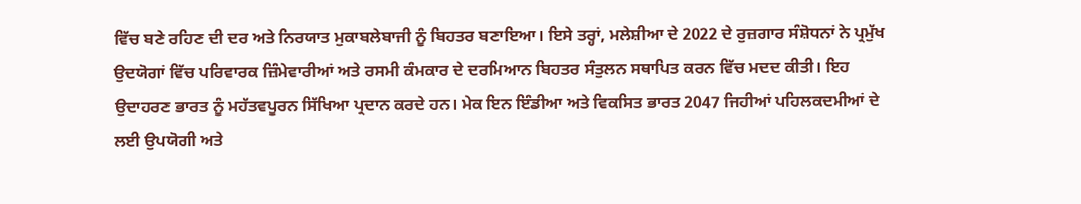ਵਿੱਚ ਬਣੇ ਰਹਿਣ ਦੀ ਦਰ ਅਤੇ ਨਿਰਯਾਤ ਮੁਕਾਬਲੇਬਾਜੀ ਨੂੰ ਬਿਹਤਰ ਬਣਾਇਆ। ਇਸੇ ਤਰ੍ਹਾਂ, ਮਲੇਸ਼ੀਆ ਦੇ 2022 ਦੇ ਰੁਜ਼ਗਾਰ ਸੰਸ਼ੋਧਨਾਂ ਨੇ ਪ੍ਰਮੁੱਖ ਉਦਯੋਗਾਂ ਵਿੱਚ ਪਰਿਵਾਰਕ ਜ਼ਿੰਮੇਵਾਰੀਆਂ ਅਤੇ ਰਸਮੀ ਕੰਮਕਾਰ ਦੇ ਦਰਮਿਆਨ ਬਿਹਤਰ ਸੰਤੁਲਨ ਸਥਾਪਿਤ ਕਰਨ ਵਿੱਚ ਮਦਦ ਕੀਤੀ। ਇਹ ਉਦਾਹਰਣ ਭਾਰਤ ਨੂੰ ਮਹੱਤਵਪੂਰਨ ਸਿੱਖਿਆ ਪ੍ਰਦਾਨ ਕਰਦੇ ਹਨ। ਮੇਕ ਇਨ ਇੰਡੀਆ ਅਤੇ ਵਿਕਸਿਤ ਭਾਰਤ 2047 ਜਿਹੀਆਂ ਪਹਿਲਕਦਮੀਆਂ ਦੇ ਲਈ ਉਪਯੋਗੀ ਅਤੇ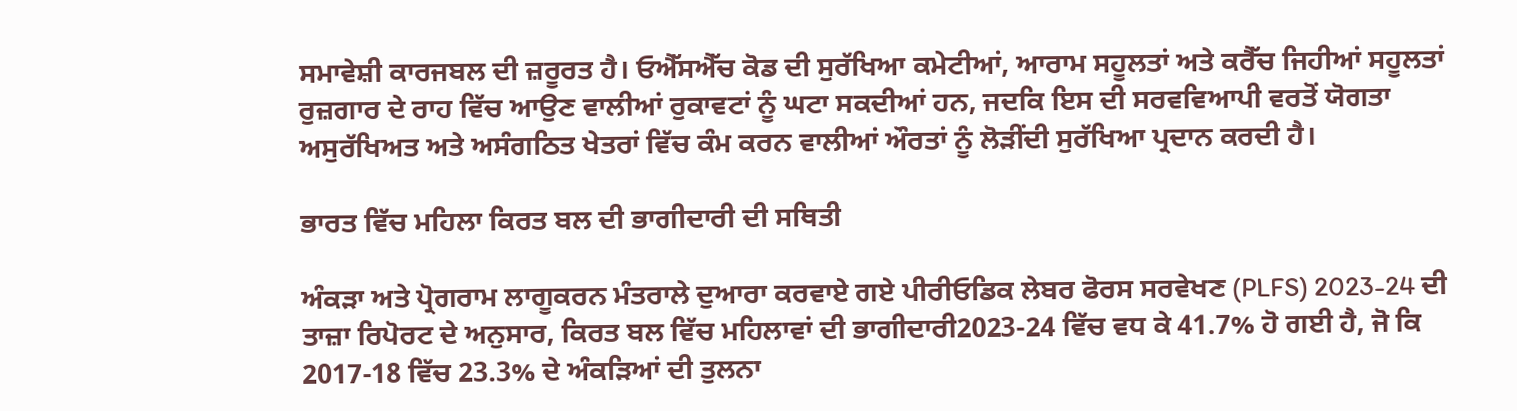ਸਮਾਵੇਸ਼ੀ ਕਾਰਜਬਲ ਦੀ ਜ਼ਰੂਰਤ ਹੈ। ਓਐੱਸਐੱਚ ਕੋਡ ਦੀ ਸੁਰੱਖਿਆ ਕਮੇਟੀਆਂ, ਆਰਾਮ ਸਹੂਲਤਾਂ ਅਤੇ ਕਰੈੱਚ ਜਿਹੀਆਂ ਸਹੂਲਤਾਂ ਰੁਜ਼ਗਾਰ ਦੇ ਰਾਹ ਵਿੱਚ ਆਉਣ ਵਾਲੀਆਂ ਰੁਕਾਵਟਾਂ ਨੂੰ ਘਟਾ ਸਕਦੀਆਂ ਹਨ, ਜਦਕਿ ਇਸ ਦੀ ਸਰਵਵਿਆਪੀ ਵਰਤੋਂ ਯੋਗਤਾ ਅਸੁਰੱਖਿਅਤ ਅਤੇ ਅਸੰਗਠਿਤ ਖੇਤਰਾਂ ਵਿੱਚ ਕੰਮ ਕਰਨ ਵਾਲੀਆਂ ਔਰਤਾਂ ਨੂੰ ਲੋੜੀਂਦੀ ਸੁਰੱਖਿਆ ਪ੍ਰਦਾਨ ਕਰਦੀ ਹੈ।

ਭਾਰਤ ਵਿੱਚ ਮਹਿਲਾ ਕਿਰਤ ਬਲ ਦੀ ਭਾਗੀਦਾਰੀ ਦੀ ਸਥਿਤੀ

ਅੰਕੜਾ ਅਤੇ ਪ੍ਰੋਗਰਾਮ ਲਾਗੂਕਰਨ ਮੰਤਰਾਲੇ ਦੁਆਰਾ ਕਰਵਾਏ ਗਏ ਪੀਰੀਓਡਿਕ ਲੇਬਰ ਫੋਰਸ ਸਰਵੇਖਣ (PLFS) 2023-24 ਦੀ ਤਾਜ਼ਾ ਰਿਪੋਰਟ ਦੇ ਅਨੁਸਾਰ, ਕਿਰਤ ਬਲ ਵਿੱਚ ਮਹਿਲਾਵਾਂ ਦੀ ਭਾਗੀਦਾਰੀ2023-24 ਵਿੱਚ ਵਧ ਕੇ 41.7% ਹੋ ਗਈ ਹੈ, ਜੋ ਕਿ 2017-18 ਵਿੱਚ 23.3% ਦੇ ਅੰਕੜਿਆਂ ਦੀ ਤੁਲਨਾ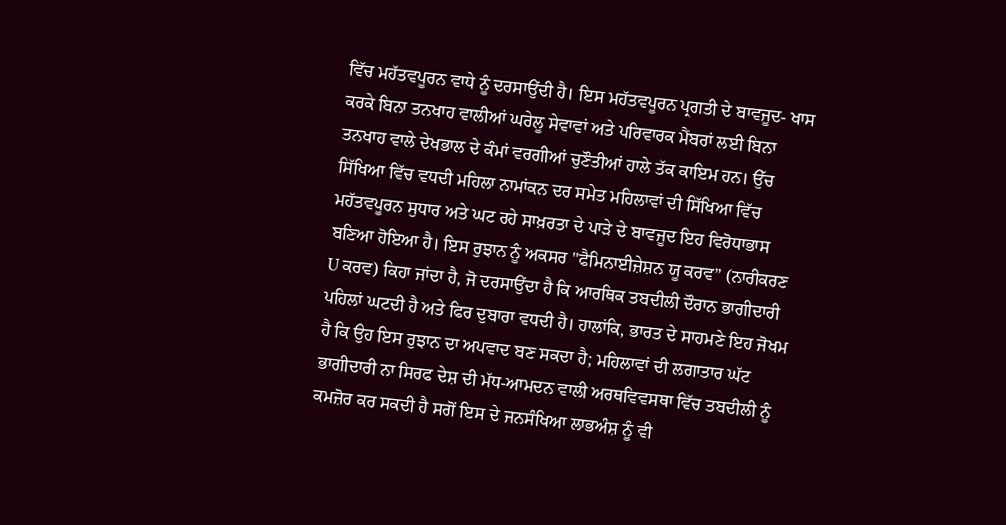ਵਿੱਚ ਮਹੱਤਵਪੂਰਨ ਵਾਧੇ ਨੂੰ ਦਰਸਾਉਂਦੀ ਹੈ। ਇਸ ਮਹੱਤਵਪੂਰਨ ਪ੍ਰਗਤੀ ਦੇ ਬਾਵਜੂਦ- ਖਾਸ ਕਰਕੇ ਬਿਨਾ ਤਨਖਾਹ ਵਾਲੀਆਂ ਘਰੇਲੂ ਸੇਵਾਵਾਂ ਅਤੇ ਪਰਿਵਾਰਕ ਮੈਂਬਰਾਂ ਲਈ ਬਿਨਾ ਤਨਖਾਹ ਵਾਲੇ ਦੇਖਭਾਲ ਦੇ ਕੰਮਾਂ ਵਰਗੀਆਂ ਚੁਣੌਤੀਆਂ ਹਾਲੇ ਤੱਕ ਕਾਇਮ ਹਨ। ਉੱਚ ਸਿੱਖਿਆ ਵਿੱਚ ਵਧਦੀ ਮਹਿਲਾ ਨਾਮਾਂਕਨ ਦਰ ਸਮੇਤ ਮਹਿਲਾਵਾਂ ਦੀ ਸਿੱਖਿਆ ਵਿੱਚ ਮਹੱਤਵਪੂਰਨ ਸੁਧਾਰ ਅਤੇ ਘਟ ਰਹੇ ਸਾਖ਼ਰਤਾ ਦੇ ਪਾੜੇ ਦੇ ਬਾਵਜੂਦ ਇਹ ਵਿਰੋਧਾਭਾਸ ਬਣਿਆ ਹੋਇਆ ਹੈ। ਇਸ ਰੁਝਾਨ ਨੂੰ ਅਕਸਰ "ਫੈਮਿਨਾਈਜ਼ੇਸ਼ਨ ਯੂ ਕਰਵ” (ਨਾਰੀਕਰਣ U ਕਰਵ) ਕਿਹਾ ਜਾਂਦਾ ਹੈ, ਜੋ ਦਰਸਾਉਂਦਾ ਹੈ ਕਿ ਆਰਥਿਕ ਤਬਦੀਲੀ ਦੌਰਾਨ ਭਾਗੀਦਾਰੀ ਪਹਿਲਾਂ ਘਟਦੀ ਹੈ ਅਤੇ ਫਿਰ ਦੁਬਾਰਾ ਵਧਦੀ ਹੈ। ਹਾਲਾਂਕਿ, ਭਾਰਤ ਦੇ ਸਾਹਮਣੇ ਇਹ ਜੋਖਮ ਹੈ ਕਿ ਉਹ ਇਸ ਰੁਝਾਨ ਦਾ ਅਪਵਾਦ ਬਣ ਸਕਦਾ ਹੈ; ਮਹਿਲਾਵਾਂ ਦੀ ਲਗਾਤਾਰ ਘੱਟ ਭਾਗੀਦਾਰੀ ਨਾ ਸਿਰਫ ਦੇਸ਼ ਦੀ ਮੱਧ-ਆਮਦਨ ਵਾਲੀ ਅਰਥਵਿਵਸਥਾ ਵਿੱਚ ਤਬਦੀਲੀ ਨੂੰ ਕਮਜ਼ੋਰ ਕਰ ਸਕਦੀ ਹੈ ਸਗੋਂ ਇਸ ਦੇ ਜਨਸੰਖਿਆ ਲਾਭਅੰਸ਼ ਨੂੰ ਵੀ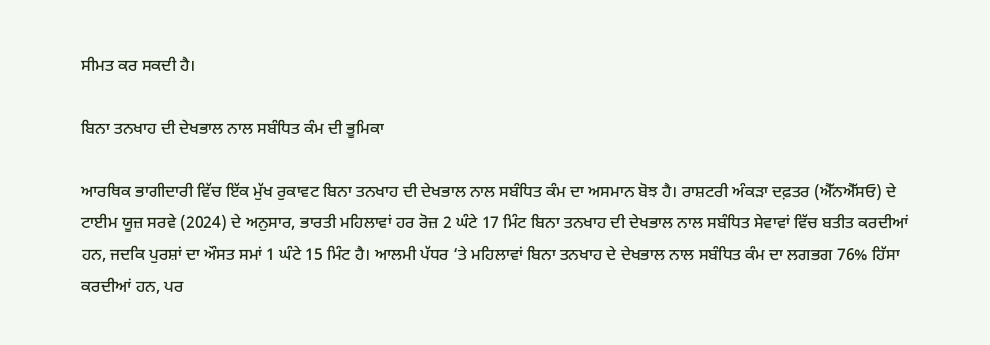ਸੀਮਤ ਕਰ ਸਕਦੀ ਹੈ।

ਬਿਨਾ ਤਨਖਾਹ ਦੀ ਦੇਖਭਾਲ ਨਾਲ ਸਬੰਧਿਤ ਕੰਮ ਦੀ ਭੂਮਿਕਾ

ਆਰਥਿਕ ਭਾਗੀਦਾਰੀ ਵਿੱਚ ਇੱਕ ਮੁੱਖ ਰੁਕਾਵਟ ਬਿਨਾ ਤਨਖਾਹ ਦੀ ਦੇਖਭਾਲ ਨਾਲ ਸਬੰਧਿਤ ਕੰਮ ਦਾ ਅਸਮਾਨ ਬੋਝ ਹੈ। ਰਾਸ਼ਟਰੀ ਅੰਕੜਾ ਦਫ਼ਤਰ (ਐੱਨਐੱਸਓ) ਦੇ ਟਾਈਮ ਯੂਜ਼ ਸਰਵੇ (2024) ਦੇ ਅਨੁਸਾਰ, ਭਾਰਤੀ ਮਹਿਲਾਵਾਂ ਹਰ ਰੋਜ਼ 2 ਘੰਟੇ 17 ਮਿੰਟ ਬਿਨਾ ਤਨਖਾਹ ਦੀ ਦੇਖਭਾਲ ਨਾਲ ਸਬੰਧਿਤ ਸੇਵਾਵਾਂ ਵਿੱਚ ਬਤੀਤ ਕਰਦੀਆਂ ਹਨ, ਜਦਕਿ ਪੁਰਸ਼ਾਂ ਦਾ ਔਸਤ ਸਮਾਂ 1 ਘੰਟੇ 15 ਮਿੰਟ ਹੈ। ਆਲਮੀ ਪੱਧਰ ‘ਤੇ ਮਹਿਲਾਵਾਂ ਬਿਨਾ ਤਨਖਾਹ ਦੇ ਦੇਖਭਾਲ ਨਾਲ ਸਬੰਧਿਤ ਕੰਮ ਦਾ ਲਗਭਗ 76% ਹਿੱਸਾ ਕਰਦੀਆਂ ਹਨ, ਪਰ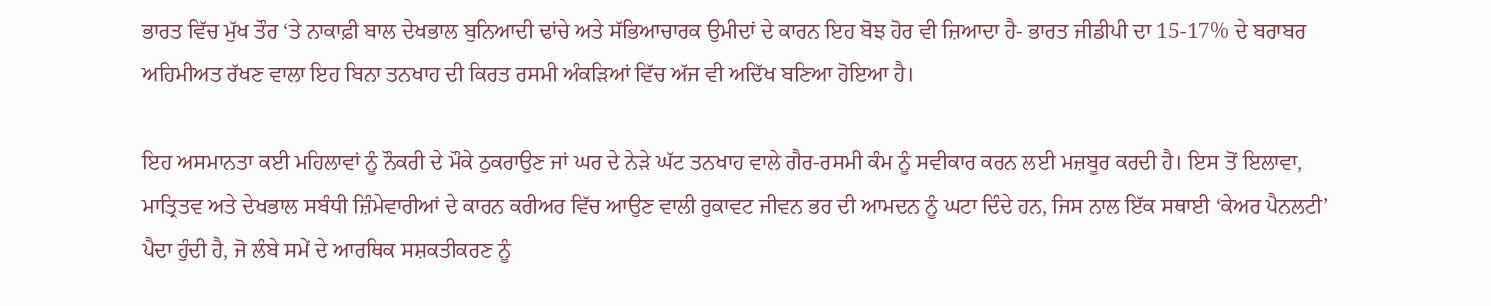ਭਾਰਤ ਵਿੱਚ ਮੁੱਖ ਤੌਰ ‘ਤੇ ਨਾਕਾਫ਼ੀ ਬਾਲ ਦੇਖਭਾਲ ਬੁਨਿਆਦੀ ਢਾਂਚੇ ਅਤੇ ਸੱਭਿਆਚਾਰਕ ਉਮੀਦਾਂ ਦੇ ਕਾਰਨ ਇਹ ਬੋਝ ਹੋਰ ਵੀ ਜ਼ਿਆਦਾ ਹੈ- ਭਾਰਤ ਜੀਡੀਪੀ ਦਾ 15-17% ਦੇ ਬਰਾਬਰ ਅਹਿਮੀਅਤ ਰੱਖਣ ਵਾਲਾ ਇਹ ਬਿਨਾ ਤਨਖਾਹ ਦੀ ਕਿਰਤ ਰਸਮੀ ਅੰਕੜਿਆਂ ਵਿੱਚ ਅੱਜ ਵੀ ਅਦਿੱਖ ਬਣਿਆ ਹੋਇਆ ਹੈ।

ਇਹ ਅਸਮਾਨਤਾ ਕਈ ਮਹਿਲਾਵਾਂ ਨੂੰ ਨੌਕਰੀ ਦੇ ਮੌਕੇ ਠੁਕਰਾਉਣ ਜਾਂ ਘਰ ਦੇ ਨੇੜੇ ਘੱਟ ਤਨਖਾਹ ਵਾਲੇ ਗੈਰ-ਰਸਮੀ ਕੰਮ ਨੂੰ ਸਵੀਕਾਰ ਕਰਨ ਲਈ ਮਜ਼ਬੂਰ ਕਰਦੀ ਹੈ। ਇਸ ਤੋਂ ਇਲਾਵਾ, ਮਾਤ੍ਰਿਤਵ ਅਤੇ ਦੇਖਭਾਲ ਸਬੰਧੀ ਜ਼ਿੰਮੇਵਾਰੀਆਂ ਦੇ ਕਾਰਨ ਕਰੀਅਰ ਵਿੱਚ ਆਉਣ ਵਾਲੀ ਰੁਕਾਵਟ ਜੀਵਨ ਭਰ ਦੀ ਆਮਦਨ ਨੂੰ ਘਟਾ ਦਿੰਦੇ ਹਨ, ਜਿਸ ਨਾਲ ਇੱਕ ਸਥਾਈ ‘ਕੇਅਰ ਪੈਨਲਟੀ’ ਪੈਦਾ ਹੁੰਦੀ ਹੈ, ਜੋ ਲੰਬੇ ਸਮੇਂ ਦੇ ਆਰਥਿਕ ਸਸ਼ਕਤੀਕਰਣ ਨੂੰ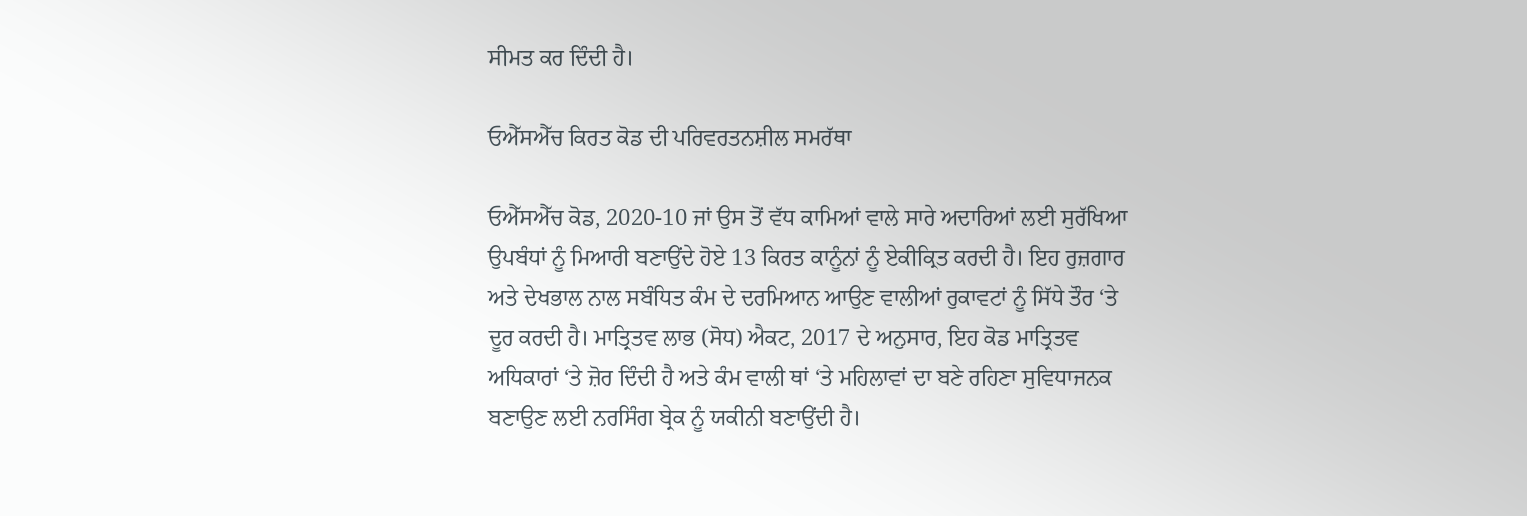ਸੀਮਤ ਕਰ ਦਿੰਦੀ ਹੈ।

ਓਐੱਸਐੱਚ ਕਿਰਤ ਕੋਡ ਦੀ ਪਰਿਵਰਤਨਸ਼ੀਲ ਸਮਰੱਥਾ

ਓਐੱਸਐੱਚ ਕੋਡ, 2020-10 ਜਾਂ ਉਸ ਤੋਂ ਵੱਧ ਕਾਮਿਆਂ ਵਾਲੇ ਸਾਰੇ ਅਦਾਰਿਆਂ ਲਈ ਸੁਰੱਖਿਆ ਉਪਬੰਧਾਂ ਨੂੰ ਮਿਆਰੀ ਬਣਾਉਂਦੇ ਹੋਏ 13 ਕਿਰਤ ਕਾਨੂੰਨਾਂ ਨੂੰ ਏਕੀਕ੍ਰਿਤ ਕਰਦੀ ਹੈ। ਇਹ ਰੁਜ਼ਗਾਰ ਅਤੇ ਦੇਖਭਾਲ ਨਾਲ ਸਬੰਧਿਤ ਕੰਮ ਦੇ ਦਰਮਿਆਨ ਆਉਣ ਵਾਲੀਆਂ ਰੁਕਾਵਟਾਂ ਨੂੰ ਸਿੱਧੇ ਤੌਰ ‘ਤੇ ਦੂਰ ਕਰਦੀ ਹੈ। ਮਾਤ੍ਰਿਤਵ ਲਾਭ (ਸੋਧ) ਐਕਟ, 2017 ਦੇ ਅਨੁਸਾਰ, ਇਹ ਕੋਡ ਮਾਤ੍ਰਿਤਵ ਅਧਿਕਾਰਾਂ ‘ਤੇ ਜ਼ੋਰ ਦਿੰਦੀ ਹੈ ਅਤੇ ਕੰਮ ਵਾਲੀ ਥਾਂ ‘ਤੇ ਮਹਿਲਾਵਾਂ ਦਾ ਬਣੇ ਰਹਿਣਾ ਸੁਵਿਧਾਜਨਕ ਬਣਾਉਣ ਲਈ ਨਰਸਿੰਗ ਬ੍ਰੇਕ ਨੂੰ ਯਕੀਨੀ ਬਣਾਉਂਦੀ ਹੈ।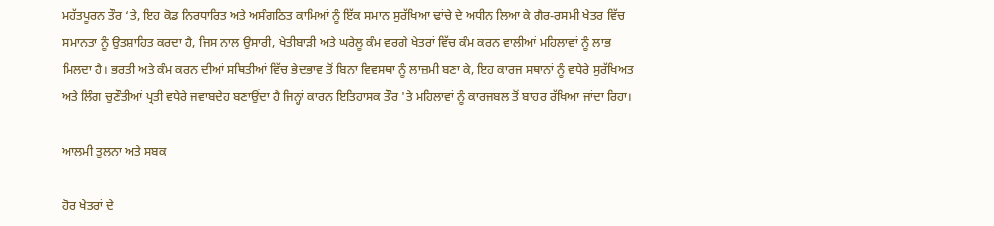ਮਹੱਤਪੂਰਨ ਤੌਰ ‘ਤੇ, ਇਹ ਕੋਡ ਨਿਰਧਾਰਿਤ ਅਤੇ ਅਸੰਗਠਿਤ ਕਾਮਿਆਂ ਨੂੰ ਇੱਕ ਸਮਾਨ ਸੁਰੱਖਿਆ ਢਾਂਚੇ ਦੇ ਅਧੀਨ ਲਿਆ ਕੇ ਗੈਰ-ਰਸਮੀ ਖੇਤਰ ਵਿੱਚ ਸਮਾਨਤਾ ਨੂੰ ਉਤਸ਼ਾਹਿਤ ਕਰਦਾ ਹੈ, ਜਿਸ ਨਾਲ ਉਸਾਰੀ, ਖੇਤੀਬਾੜੀ ਅਤੇ ਘਰੇਲੂ ਕੰਮ ਵਰਗੇ ਖੇਤਰਾਂ ਵਿੱਚ ਕੰਮ ਕਰਨ ਵਾਲੀਆਂ ਮਹਿਲਾਵਾਂ ਨੂੰ ਲਾਭ ਮਿਲਦਾ ਹੈ। ਭਰਤੀ ਅਤੇ ਕੰਮ ਕਰਨ ਦੀਆਂ ਸਥਿਤੀਆਂ ਵਿੱਚ ਭੇਦਭਾਵ ਤੋਂ ਬਿਨਾ ਵਿਵਸਥਾ ਨੂੰ ਲਾਜ਼ਮੀ ਬਣਾ ਕੇ, ਇਹ ਕਾਰਜ ਸਥਾਨਾਂ ਨੂੰ ਵਧੇਰੇ ਸੁਰੱਖਿਅਤ ਅਤੇ ਲਿੰਗ ਚੁਣੌਤੀਆਂ ਪ੍ਰਤੀ ਵਧੇਰੇ ਜਵਾਬਦੇਹ ਬਣਾਉਂਦਾ ਹੈ ਜਿਨ੍ਹਾਂ ਕਾਰਨ ਇਤਿਹਾਸਕ ਤੌਰ 'ਤੇ ਮਹਿਲਾਵਾਂ ਨੂੰ ਕਾਰਜਬਲ ਤੋਂ ਬਾਹਰ ਰੱਖਿਆ ਜਾਂਦਾ ਰਿਹਾ।

ਆਲਮੀ ਤੁਲਨਾ ਅਤੇ ਸਬਕ

ਹੋਰ ਖੇਤਰਾਂ ਦੇ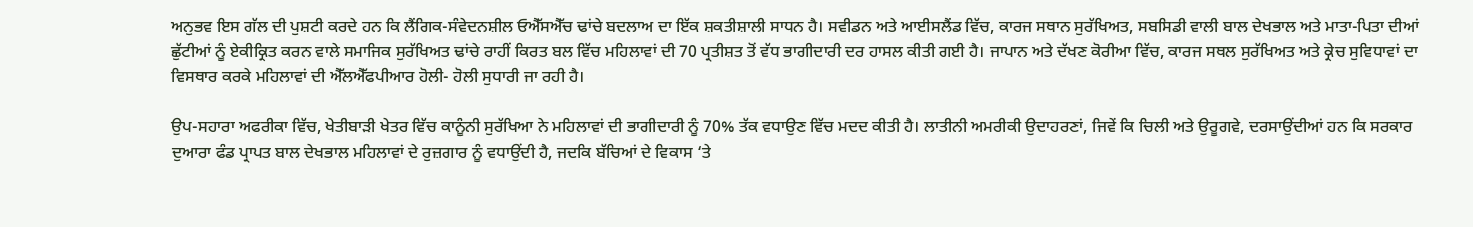ਅਨੁਭਵ ਇਸ ਗੱਲ ਦੀ ਪੁਸ਼ਟੀ ਕਰਦੇ ਹਨ ਕਿ ਲੈਂਗਿਕ-ਸੰਵੇਦਨਸ਼ੀਲ ਓਐੱਸਐੱਚ ਢਾਂਚੇ ਬਦਲਾਅ ਦਾ ਇੱਕ ਸ਼ਕਤੀਸ਼ਾਲੀ ਸਾਧਨ ਹੈ। ਸਵੀਡਨ ਅਤੇ ਆਈਸਲੈਂਡ ਵਿੱਚ, ਕਾਰਜ ਸਥਾਨ ਸੁਰੱਖਿਅਤ, ਸਬਸਿਡੀ ਵਾਲੀ ਬਾਲ ਦੇਖਭਾਲ ਅਤੇ ਮਾਤਾ-ਪਿਤਾ ਦੀਆਂ ਛੁੱਟੀਆਂ ਨੂੰ ਏਕੀਕ੍ਰਿਤ ਕਰਨ ਵਾਲੇ ਸਮਾਜਿਕ ਸੁਰੱਖਿਅਤ ਢਾਂਚੇ ਰਾਹੀਂ ਕਿਰਤ ਬਲ ਵਿੱਚ ਮਹਿਲਾਵਾਂ ਦੀ 70 ਪ੍ਰਤੀਸ਼ਤ ਤੋਂ ਵੱਧ ਭਾਗੀਦਾਰੀ ਦਰ ਹਾਸਲ ਕੀਤੀ ਗਈ ਹੈ। ਜਾਪਾਨ ਅਤੇ ਦੱਖਣ ਕੋਰੀਆ ਵਿੱਚ, ਕਾਰਜ ਸਥਲ ਸੁਰੱਖਿਅਤ ਅਤੇ ਕ੍ਰੇਚ ਸੁਵਿਧਾਵਾਂ ਦਾ ਵਿਸਥਾਰ ਕਰਕੇ ਮਹਿਲਾਵਾਂ ਦੀ ਐੱਲਐੱਫਪੀਆਰ ਹੋਲੀ- ਹੋਲੀ ਸੁਧਾਰੀ ਜਾ ਰਹੀ ਹੈ।

ਉਪ-ਸਹਾਰਾ ਅਫਰੀਕਾ ਵਿੱਚ, ਖੇਤੀਬਾੜੀ ਖੇਤਰ ਵਿੱਚ ਕਾਨੂੰਨੀ ਸੁਰੱਖਿਆ ਨੇ ਮਹਿਲਾਵਾਂ ਦੀ ਭਾਗੀਦਾਰੀ ਨੂੰ 70% ਤੱਕ ਵਧਾਉਣ ਵਿੱਚ ਮਦਦ ਕੀਤੀ ਹੈ। ਲਾਤੀਨੀ ਅਮਰੀਕੀ ਉਦਾਹਰਣਾਂ, ਜਿਵੇਂ ਕਿ ਚਿਲੀ ਅਤੇ ਉਰੂਗਵੇ, ਦਰਸਾਉਂਦੀਆਂ ਹਨ ਕਿ ਸਰਕਾਰ ਦੁਆਰਾ ਫੰਡ ਪ੍ਰਾਪਤ ਬਾਲ ਦੇਖਭਾਲ ਮਹਿਲਾਵਾਂ ਦੇ ਰੁਜ਼ਗਾਰ ਨੂੰ ਵਧਾਉਂਦੀ ਹੈ, ਜਦਕਿ ਬੱਚਿਆਂ ਦੇ ਵਿਕਾਸ ‘ਤੇ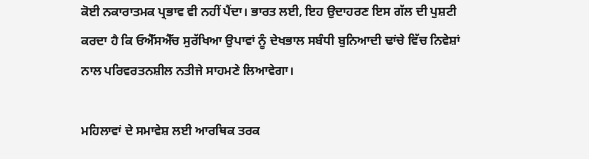ਕੋਈ ਨਕਾਰਾਤਮਕ ਪ੍ਰਭਾਵ ਵੀ ਨਹੀਂ ਪੈਂਦਾ। ਭਾਰਤ ਲਈ, ਇਹ ਉਦਾਹਰਣ ਇਸ ਗੱਲ ਦੀ ਪੁਸ਼ਟੀ ਕਰਦਾ ਹੈ ਕਿ ਓਐੱਸਐੱਚ ਸੁਰੱਖਿਆ ਉਪਾਵਾਂ ਨੂੰ ਦੇਖਭਾਲ ਸਬੰਧੀ ਬੁਨਿਆਦੀ ਢਾਂਚੇ ਵਿੱਚ ਨਿਵੇਸ਼ਾਂ ਨਾਲ ਪਰਿਵਰਤਨਸ਼ੀਲ ਨਤੀਜੇ ਸਾਹਮਣੇ ਲਿਆਵੇਗਾ।

ਮਹਿਲਾਵਾਂ ਦੇ ਸਮਾਵੇਸ਼ ਲਈ ਆਰਥਿਕ ਤਰਕ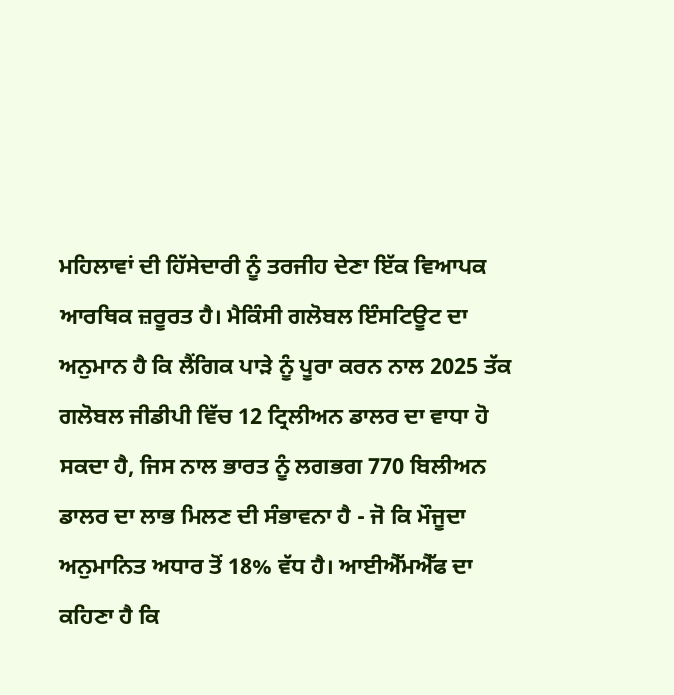ਮਹਿਲਾਵਾਂ ਦੀ ਹਿੱਸੇਦਾਰੀ ਨੂੰ ਤਰਜੀਹ ਦੇਣਾ ਇੱਕ ਵਿਆਪਕ ਆਰਥਿਕ ਜ਼ਰੂਰਤ ਹੈ। ਮੈਕਿੰਸੀ ਗਲੋਬਲ ਇੰਸਟਿਊਟ ਦਾ ਅਨੁਮਾਨ ਹੈ ਕਿ ਲੈਂਗਿਕ ਪਾੜੇ ਨੂੰ ਪੂਰਾ ਕਰਨ ਨਾਲ 2025 ਤੱਕ ਗਲੋਬਲ ਜੀਡੀਪੀ ਵਿੱਚ 12 ਟ੍ਰਿਲੀਅਨ ਡਾਲਰ ਦਾ ਵਾਧਾ ਹੋ ਸਕਦਾ ਹੈ, ਜਿਸ ਨਾਲ ਭਾਰਤ ਨੂੰ ਲਗਭਗ 770 ਬਿਲੀਅਨ ਡਾਲਰ ਦਾ ਲਾਭ ਮਿਲਣ ਦੀ ਸੰਭਾਵਨਾ ਹੈ - ਜੋ ਕਿ ਮੌਜੂਦਾ ਅਨੁਮਾਨਿਤ ਅਧਾਰ ਤੋਂ 18% ਵੱਧ ਹੈ। ਆਈਐੱਮਐੱਫ ਦਾ ਕਹਿਣਾ ਹੈ ਕਿ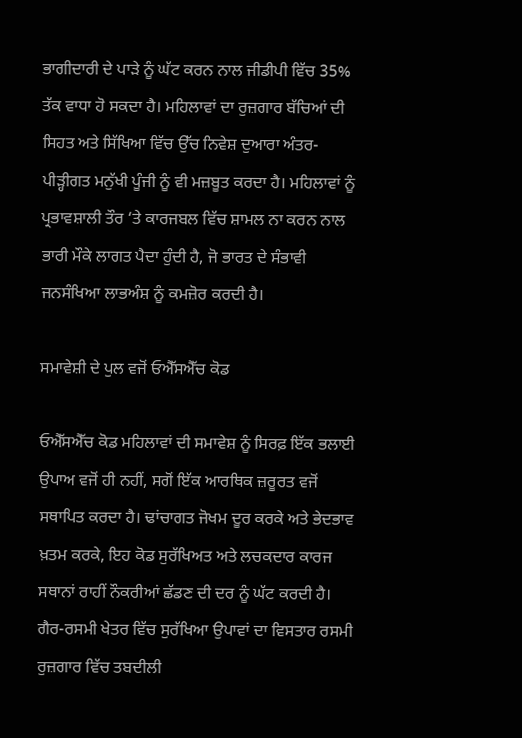ਭਾਗੀਦਾਰੀ ਦੇ ਪਾੜੇ ਨੂੰ ਘੱਟ ਕਰਨ ਨਾਲ ਜੀਡੀਪੀ ਵਿੱਚ 35% ਤੱਕ ਵਾਧਾ ਹੋ ਸਕਦਾ ਹੈ। ਮਹਿਲਾਵਾਂ ਦਾ ਰੁਜ਼ਗਾਰ ਬੱਚਿਆਂ ਦੀ ਸਿਹਤ ਅਤੇ ਸਿੱਖਿਆ ਵਿੱਚ ਉੱਚ ਨਿਵੇਸ਼ ਦੁਆਰਾ ਅੰਤਰ-ਪੀੜ੍ਹੀਗਤ ਮਨੁੱਖੀ ਪੂੰਜੀ ਨੂੰ ਵੀ ਮਜ਼ਬੂਤ ਕਰਦਾ ਹੈ। ਮਹਿਲਾਵਾਂ ਨੂੰ ਪ੍ਰਭਾਵਸ਼ਾਲੀ ਤੌਰ ‘ਤੇ ਕਾਰਜਬਲ ਵਿੱਚ ਸ਼ਾਮਲ ਨਾ ਕਰਨ ਨਾਲ ਭਾਰੀ ਮੌਕੇ ਲਾਗਤ ਪੈਦਾ ਹੁੰਦੀ ਹੈ, ਜੋ ਭਾਰਤ ਦੇ ਸੰਭਾਵੀ ਜਨਸੰਖਿਆ ਲਾਭਅੰਸ਼ ਨੂੰ ਕਮਜ਼ੋਰ ਕਰਦੀ ਹੈ।

ਸਮਾਵੇਸ਼ੀ ਦੇ ਪੁਲ ਵਜੋਂ ਓਐੱਸਐੱਚ ਕੋਡ

ਓਐੱਸਐੱਚ ਕੋਡ ਮਹਿਲਾਵਾਂ ਦੀ ਸਮਾਵੇਸ਼ ਨੂੰ ਸਿਰਫ਼ ਇੱਕ ਭਲਾਈ ਉਪਾਅ ਵਜੋਂ ਹੀ ਨਹੀਂ, ਸਗੋਂ ਇੱਕ ਆਰਥਿਕ ਜ਼ਰੂਰਤ ਵਜੋਂ ਸਥਾਪਿਤ ਕਰਦਾ ਹੈ। ਢਾਂਚਾਗਤ ਜੋਖਮ ਦੂਰ ਕਰਕੇ ਅਤੇ ਭੇਦਭਾਵ ਖ਼ਤਮ ਕਰਕੇ, ਇਹ ਕੋਡ ਸੁਰੱਖਿਅਤ ਅਤੇ ਲਚਕਦਾਰ ਕਾਰਜ ਸਥਾਨਾਂ ਰਾਹੀਂ ਨੌਕਰੀਆਂ ਛੱਡਣ ਦੀ ਦਰ ਨੂੰ ਘੱਟ ਕਰਦੀ ਹੈ। ਗੈਰ-ਰਸਮੀ ਖੇਤਰ ਵਿੱਚ ਸੁਰੱਖਿਆ ਉਪਾਵਾਂ ਦਾ ਵਿਸਤਾਰ ਰਸਮੀ ਰੁਜ਼ਗਾਰ ਵਿੱਚ ਤਬਦੀਲੀ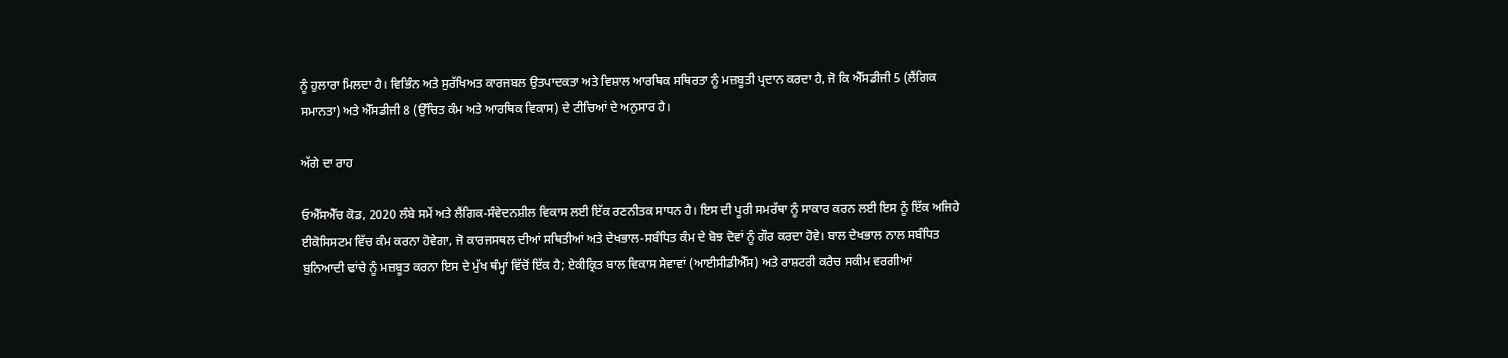ਨੂੰ ਹੁਲਾਰਾ ਮਿਲਦਾ ਹੈ। ਵਿਭਿੰਨ ਅਤੇ ਸੁਰੱਖਿਅਤ ਕਾਰਜਬਲ ਉਤਪਾਦਕਤਾ ਅਤੇ ਵਿਸ਼ਾਲ ਆਰਥਿਕ ਸਥਿਰਤਾ ਨੂੰ ਮਜ਼ਬੂਤੀ ਪ੍ਰਦਾਨ ਕਰਦਾ ਹੈ, ਜੋ ਕਿ ਐੱਸਡੀਜੀ 5 (ਲੈਂਗਿਕ ਸਮਾਨਤਾ) ਅਤੇ ਐੱਸਡੀਜੀ 8 (ਉੱਚਿਤ ਕੰਮ ਅਤੇ ਆਰਥਿਕ ਵਿਕਾਸ) ਦੇ ਟੀਚਿਆਂ ਦੇ ਅਨੁਸਾਰ ਹੈ।

ਅੱਗੇ ਦਾ ਰਾਹ

ਓਐੱਸਐੱਚ ਕੋਡ, 2020 ਲੰਬੇ ਸਮੇਂ ਅਤੇ ਲੈਂਗਿਕ-ਸੰਵੇਦਨਸ਼ੀਲ ਵਿਕਾਸ ਲਈ ਇੱਕ ਰਣਨੀਤਕ ਸਾਧਨ ਹੈ। ਇਸ ਦੀ ਪੂਰੀ ਸਮਰੱਥਾ ਨੂੰ ਸਾਕਾਰ ਕਰਨ ਲਈ ਇਸ ਨੂੰ ਇੱਕ ਅਜਿਹੇ ਈਕੋਸਿਸਟਮ ਵਿੱਚ ਕੰਮ ਕਰਨਾ ਹੋਵੇਗਾ, ਜੋ ਕਾਰਜਸਥਲ ਦੀਆਂ ਸਥਿਤੀਆਂ ਅਤੇ ਦੇਖਭਾਲ-ਸਬੰਧਿਤ ਕੰਮ ਦੇ ਬੋਝ ਦੋਵਾਂ ਨੂੰ ਗੌਰ ਕਰਦਾ ਹੋਵੇ। ਬਾਲ ਦੇਖਭਾਲ ਨਾਲ ਸਬੰਧਿਤ ਬੁਨਿਆਦੀ ਢਾਂਚੇ ਨੂੰ ਮਜ਼ਬੂਤ ਕਰਨਾ ਇਸ ਦੇ ਮੁੱਖ ਥੰਮ੍ਹਾਂ ਵਿੱਚੋਂ ਇੱਕ ਹੈ; ਏਕੀਕ੍ਰਿਤ ਬਾਲ ਵਿਕਾਸ ਸੇਵਾਵਾਂ (ਆਈਸੀਡੀਐੱਸ) ਅਤੇ ਰਾਸ਼ਟਰੀ ਕਰੈਚ ਸਕੀਮ ਵਰਗੀਆਂ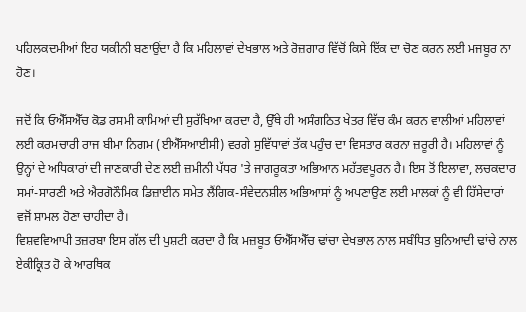ਪਹਿਲਕਦਮੀਆਂ ਇਹ ਯਕੀਨੀ ਬਣਾਉਂਦਾ ਹੈ ਕਿ ਮਹਿਲਾਵਾਂ ਦੇਖਭਾਲ ਅਤੇ ਰੋਜ਼ਗਾਰ ਵਿੱਚੋਂ ਕਿਸੇ ਇੱਕ ਦਾ ਚੋਣ ਕਰਨ ਲਈ ਮਜਬੂਰ ਨਾ ਹੋਣ।

ਜਦੋਂ ਕਿ ਓਐੱਸਐੱਚ ਕੋਡ ਰਸਮੀ ਕਾਮਿਆਂ ਦੀ ਸੁਰੱਖਿਆ ਕਰਦਾ ਹੈ, ਉੱਥੇ ਹੀ ਅਸੰਗਠਿਤ ਖੇਤਰ ਵਿੱਚ ਕੰਮ ਕਰਨ ਵਾਲੀਆਂ ਮਹਿਲਾਵਾਂ ਲਈ ਕਰਮਚਾਰੀ ਰਾਜ ਬੀਮਾ ਨਿਗਮ (ਈਐੱਸਆਈਸੀ) ਵਰਗੇ ਸੁਵਿੱਧਾਵਾਂ ਤੱਕ ਪਹੁੰਚ ਦਾ ਵਿਸਤਾਰ ਕਰਨਾ ਜ਼ਰੂਰੀ ਹੈ। ਮਹਿਲਾਵਾਂ ਨੂੰ ਉਨ੍ਹਾਂ ਦੇ ਅਧਿਕਾਰਾਂ ਦੀ ਜਾਣਕਾਰੀ ਦੇਣ ਲਈ ਜ਼ਮੀਨੀ ਪੱਧਰ 'ਤੇ ਜਾਗਰੂਕਤਾ ਅਭਿਆਨ ਮਹੱਤਵਪੂਰਨ ਹੈ। ਇਸ ਤੋਂ ਇਲਾਵਾ, ਲਚਕਦਾਰ ਸਮਾਂ-ਸਾਰਣੀ ਅਤੇ ਐਰਗੋਨੌਮਿਕ ਡਿਜ਼ਾਈਨ ਸਮੇਤ ਲੈਂਗਿਕ-ਸੰਵੇਦਨਸ਼ੀਲ ਅਭਿਆਸਾਂ ਨੂੰ ਅਪਣਾਉਣ ਲਈ ਮਾਲਕਾਂ ਨੂੰ ਵੀ ਹਿੱਸੇਦਾਰਾਂ ਵਜੋਂ ਸ਼ਾਮਲ ਹੋਣਾ ਚਾਹੀਦਾ ਹੈ।
ਵਿਸ਼ਵਵਿਆਪੀ ਤਜ਼ਰਬਾ ਇਸ ਗੱਲ ਦੀ ਪੁਸ਼ਟੀ ਕਰਦਾ ਹੈ ਕਿ ਮਜ਼ਬੂਤ ਓਐੱਸਐੱਚ ਢਾਂਚਾ ਦੇਖਭਾਲ ਨਾਲ ਸਬੰਧਿਤ ਬੁਨਿਆਦੀ ਢਾਂਚੇ ਨਾਲ ਏਕੀਕ੍ਰਿਤ ਹੋ ਕੇ ਆਰਥਿਕ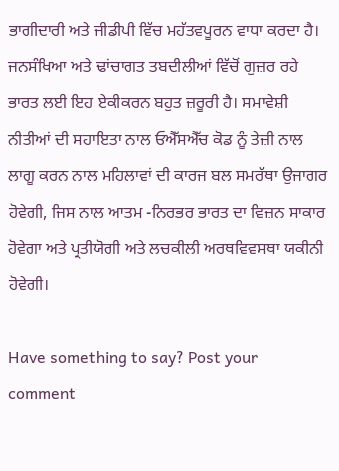ਭਾਗੀਦਾਰੀ ਅਤੇ ਜੀਡੀਪੀ ਵਿੱਚ ਮਹੱਤਵਪੂਰਨ ਵਾਧਾ ਕਰਦਾ ਹੈ। ਜਨਸੰਖਿਆ ਅਤੇ ਢਾਂਚਾਗਤ ਤਬਦੀਲੀਆਂ ਵਿੱਚੋਂ ਗੁਜ਼ਰ ਰਹੇ ਭਾਰਤ ਲਈ ਇਹ ਏਕੀਕਰਨ ਬਹੁਤ ਜ਼ਰੂਰੀ ਹੈ। ਸਮਾਵੇਸ਼ੀ ਨੀਤੀਆਂ ਦੀ ਸਹਾਇਤਾ ਨਾਲ ਓਐੱਸਐੱਚ ਕੋਡ ਨੂੰ ਤੇਜ਼ੀ ਨਾਲ ਲਾਗੂ ਕਰਨ ਨਾਲ ਮਹਿਲਾਵਾਂ ਦੀ ਕਾਰਜ ਬਲ ਸਮਰੱਥਾ ਉਜਾਗਰ ਹੋਵੇਗੀ, ਜਿਸ ਨਾਲ ਆਤਮ -ਨਿਰਭਰ ਭਾਰਤ ਦਾ ਵਿਜ਼ਨ ਸਾਕਾਰ ਹੋਵੇਗਾ ਅਤੇ ਪ੍ਰਤੀਯੋਗੀ ਅਤੇ ਲਚਕੀਲੀ ਅਰਥਵਿਵਸਥਾ ਯਕੀਨੀ ਹੋਵੇਗੀ।

Have something to say? Post your comment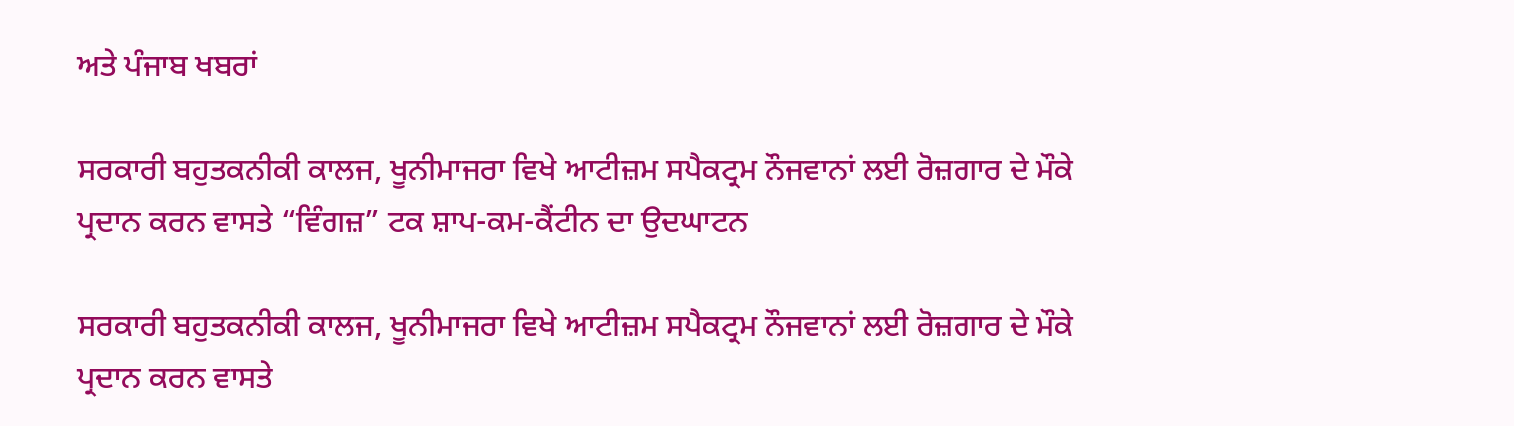ਅਤੇ ਪੰਜਾਬ ਖਬਰਾਂ

ਸਰਕਾਰੀ ਬਹੁਤਕਨੀਕੀ ਕਾਲਜ, ਖੂਨੀਮਾਜਰਾ ਵਿਖੇ ਆਟੀਜ਼ਮ ਸਪੈਕਟ੍ਰਮ ਨੌਜਵਾਨਾਂ ਲਈ ਰੋਜ਼ਗਾਰ ਦੇ ਮੌਕੇ ਪ੍ਰਦਾਨ ਕਰਨ ਵਾਸਤੇ “ਵਿੰਗਜ਼” ਟਕ ਸ਼ਾਪ-ਕਮ-ਕੈਂਟੀਨ ਦਾ ਉਦਘਾਟਨ

ਸਰਕਾਰੀ ਬਹੁਤਕਨੀਕੀ ਕਾਲਜ, ਖੂਨੀਮਾਜਰਾ ਵਿਖੇ ਆਟੀਜ਼ਮ ਸਪੈਕਟ੍ਰਮ ਨੌਜਵਾਨਾਂ ਲਈ ਰੋਜ਼ਗਾਰ ਦੇ ਮੌਕੇ ਪ੍ਰਦਾਨ ਕਰਨ ਵਾਸਤੇ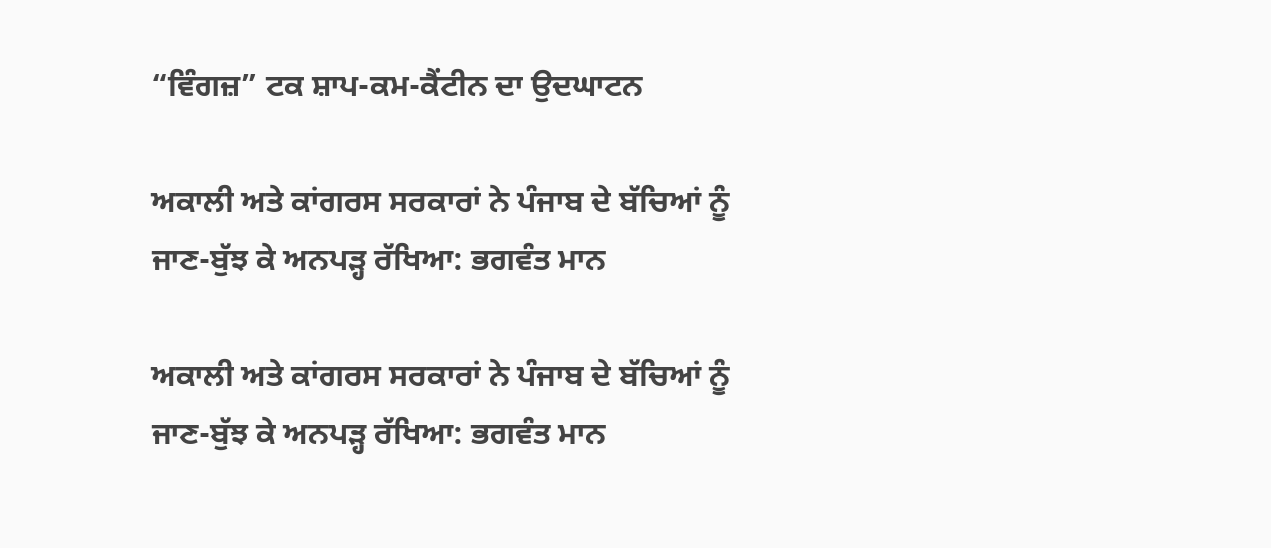“ਵਿੰਗਜ਼” ਟਕ ਸ਼ਾਪ-ਕਮ-ਕੈਂਟੀਨ ਦਾ ਉਦਘਾਟਨ

ਅਕਾਲੀ ਅਤੇ ਕਾਂਗਰਸ ਸਰਕਾਰਾਂ ਨੇ ਪੰਜਾਬ ਦੇ ਬੱਚਿਆਂ ਨੂੰ ਜਾਣ-ਬੁੱਝ ਕੇ ਅਨਪੜ੍ਹ ਰੱਖਿਆ: ਭਗਵੰਤ ਮਾਨ

ਅਕਾਲੀ ਅਤੇ ਕਾਂਗਰਸ ਸਰਕਾਰਾਂ ਨੇ ਪੰਜਾਬ ਦੇ ਬੱਚਿਆਂ ਨੂੰ ਜਾਣ-ਬੁੱਝ ਕੇ ਅਨਪੜ੍ਹ ਰੱਖਿਆ: ਭਗਵੰਤ ਮਾਨ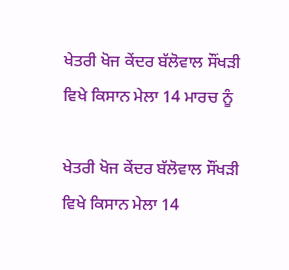ਖੇਤਰੀ ਖੋਜ ਕੇਂਦਰ ਬੱਲੋਵਾਲ ਸੌਂਖੜੀ ਵਿਖੇ ਕਿਸਾਨ ਮੇਲਾ 14 ਮਾਰਚ ਨੂੰ

ਖੇਤਰੀ ਖੋਜ ਕੇਂਦਰ ਬੱਲੋਵਾਲ ਸੌਂਖੜੀ ਵਿਖੇ ਕਿਸਾਨ ਮੇਲਾ 14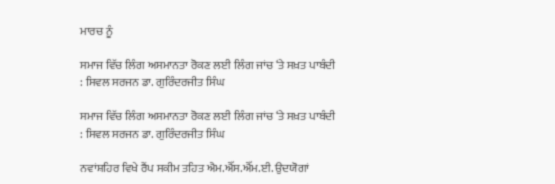ਮਾਰਚ ਨੂੰ

ਸਮਾਜ ਵਿੱਚ ਲਿੰਗ ਅਸਮਾਨਤਾ ਰੋਕਣ ਲਈ ਲਿੰਗ ਜਾਂਚ ‘ਤੇ ਸਖ਼ਤ ਪਾਬੰਦੀ : ਸਿਵਲ ਸਰਜਨ ਡਾ. ਗੁਰਿੰਦਰਜੀਤ ਸਿੰਘ

ਸਮਾਜ ਵਿੱਚ ਲਿੰਗ ਅਸਮਾਨਤਾ ਰੋਕਣ ਲਈ ਲਿੰਗ ਜਾਂਚ ‘ਤੇ ਸਖ਼ਤ ਪਾਬੰਦੀ : ਸਿਵਲ ਸਰਜਨ ਡਾ. ਗੁਰਿੰਦਰਜੀਤ ਸਿੰਘ

ਨਵਾਂਸ਼ਹਿਰ ਵਿਖੇ ਰੈਂਪ ਸਕੀਮ ਤਹਿਤ ਐਮ.ਐੱਸ.ਐੱਮ.ਈ. ਉਦਯੋਗਾਂ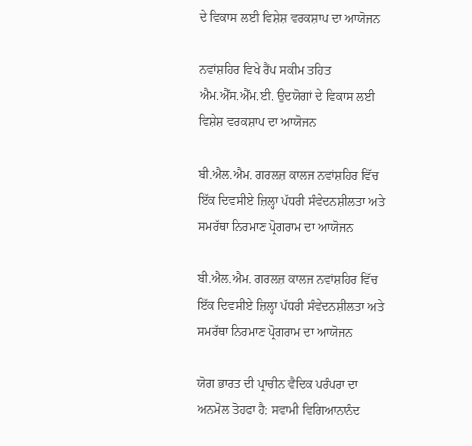ਦੇ ਵਿਕਾਸ ਲਈ ਵਿਸ਼ੇਸ਼ ਵਰਕਸ਼ਾਪ ਦਾ ਆਯੋਜਨ

ਨਵਾਂਸ਼ਹਿਰ ਵਿਖੇ ਰੈਂਪ ਸਕੀਮ ਤਹਿਤ ਐਮ.ਐੱਸ.ਐੱਮ.ਈ. ਉਦਯੋਗਾਂ ਦੇ ਵਿਕਾਸ ਲਈ ਵਿਸ਼ੇਸ਼ ਵਰਕਸ਼ਾਪ ਦਾ ਆਯੋਜਨ

ਬੀ.ਐਲ.ਐਮ. ਗਰਲਜ਼ ਕਾਲਜ ਨਵਾਂਸ਼ਹਿਰ ਵਿੱਚ ਇੱਕ ਦਿਵਸੀਏ ਜ਼ਿਲ੍ਹਾ ਪੱਧਰੀ ਸੰਵੇਦਨਸ਼ੀਲਤਾ ਅਤੇ ਸਮਰੱਥਾ ਨਿਰਮਾਣ ਪ੍ਰੋਗਰਾਮ ਦਾ ਆਯੋਜਨ

ਬੀ.ਐਲ.ਐਮ. ਗਰਲਜ਼ ਕਾਲਜ ਨਵਾਂਸ਼ਹਿਰ ਵਿੱਚ ਇੱਕ ਦਿਵਸੀਏ ਜ਼ਿਲ੍ਹਾ ਪੱਧਰੀ ਸੰਵੇਦਨਸ਼ੀਲਤਾ ਅਤੇ ਸਮਰੱਥਾ ਨਿਰਮਾਣ ਪ੍ਰੋਗਰਾਮ ਦਾ ਆਯੋਜਨ

ਯੋਗ ਭਾਰਤ ਦੀ ਪ੍ਰਾਚੀਨ ਵੈਦਿਕ ਪਰੰਪਰਾ ਦਾ ਅਨਮੋਲ ਤੋਹਫਾ ਹੈ: ਸਵਾਮੀ ਵਿਗਿਆਨਾਨੰਦ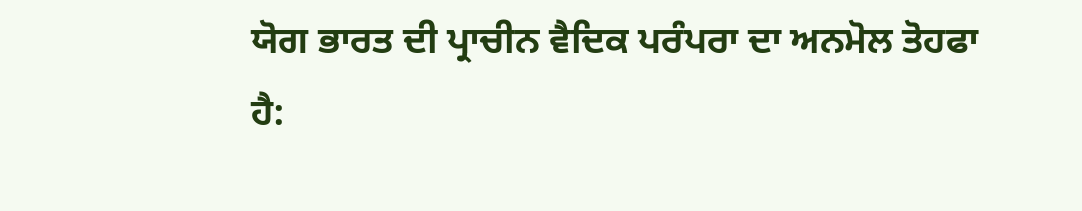ਯੋਗ ਭਾਰਤ ਦੀ ਪ੍ਰਾਚੀਨ ਵੈਦਿਕ ਪਰੰਪਰਾ ਦਾ ਅਨਮੋਲ ਤੋਹਫਾ ਹੈ: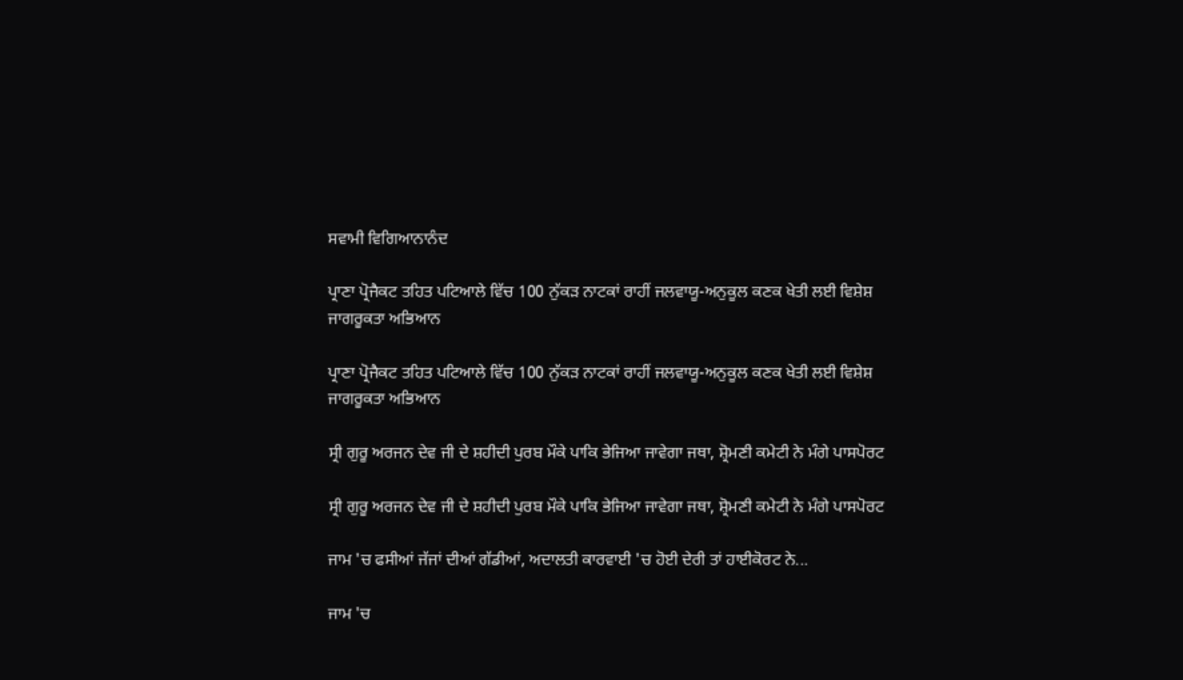ਸਵਾਮੀ ਵਿਗਿਆਨਾਨੰਦ

ਪ੍ਰਾਣਾ ਪ੍ਰੋਜੈਕਟ ਤਹਿਤ ਪਟਿਆਲੇ ਵਿੱਚ 100 ਨੁੱਕੜ ਨਾਟਕਾਂ ਰਾਹੀਂ ਜਲਵਾਯੂ-ਅਨੁਕੂਲ ਕਣਕ ਖੇਤੀ ਲਈ ਵਿਸ਼ੇਸ਼ ਜਾਗਰੂਕਤਾ ਅਭਿਆਨ

ਪ੍ਰਾਣਾ ਪ੍ਰੋਜੈਕਟ ਤਹਿਤ ਪਟਿਆਲੇ ਵਿੱਚ 100 ਨੁੱਕੜ ਨਾਟਕਾਂ ਰਾਹੀਂ ਜਲਵਾਯੂ-ਅਨੁਕੂਲ ਕਣਕ ਖੇਤੀ ਲਈ ਵਿਸ਼ੇਸ਼ ਜਾਗਰੂਕਤਾ ਅਭਿਆਨ

ਸ੍ਰੀ ਗੁਰੂ ਅਰਜਨ ਦੇਵ ਜੀ ਦੇ ਸ਼ਹੀਦੀ ਪੁਰਬ ਮੌਕੇ ਪਾਕਿ ਭੇਜਿਆ ਜਾਵੇਗਾ ਜਥਾ, ਸ਼੍ਰੋਮਣੀ ਕਮੇਟੀ ਨੇ ਮੰਗੇ ਪਾਸਪੋਰਟ

ਸ੍ਰੀ ਗੁਰੂ ਅਰਜਨ ਦੇਵ ਜੀ ਦੇ ਸ਼ਹੀਦੀ ਪੁਰਬ ਮੌਕੇ ਪਾਕਿ ਭੇਜਿਆ ਜਾਵੇਗਾ ਜਥਾ, ਸ਼੍ਰੋਮਣੀ ਕਮੇਟੀ ਨੇ ਮੰਗੇ ਪਾਸਪੋਰਟ

ਜਾਮ 'ਚ ਫਸੀਆਂ ਜੱਜਾਂ ਦੀਆਂ ਗੱਡੀਆਂ, ਅਦਾਲਤੀ ਕਾਰਵਾਈ 'ਚ ਹੋਈ ਦੇਰੀ ਤਾਂ ਹਾਈਕੋਰਟ ਨੇ...

ਜਾਮ 'ਚ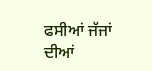ਫਸੀਆਂ ਜੱਜਾਂ ਦੀਆਂ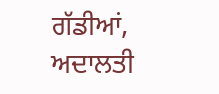ਗੱਡੀਆਂ, ਅਦਾਲਤੀ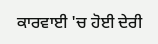ਕਾਰਵਾਈ 'ਚ ਹੋਈ ਦੇਰੀ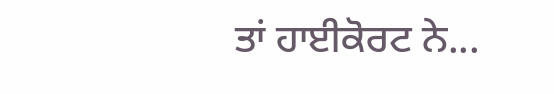ਤਾਂ ਹਾਈਕੋਰਟ ਨੇ...